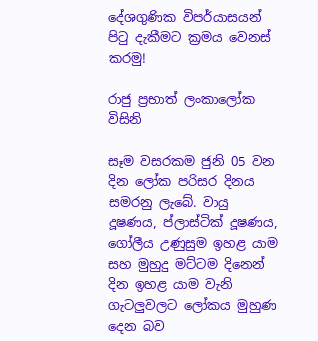දේශගුණික විපර්යාසයන් පිටු දැකීමට ක්‍ර‍මය වෙනස් කරමු!

රාජු ප්‍ර‍භාත් ලංකාලෝක විසිනි

සෑම වසරකම ජුනි 05 වන දින ලෝක පරිසර දිනය සමරනු ලැබේ. වායු දූෂණය, ප්ලාස්ටික් දූෂණය, ගෝලීය උණුසුම ඉහළ යාම සහ මුහුදු මට්ටම දිනෙන් දින ඉහළ යාම වැනි ගැටලුවලට ලෝකය මුහුණ දෙන බව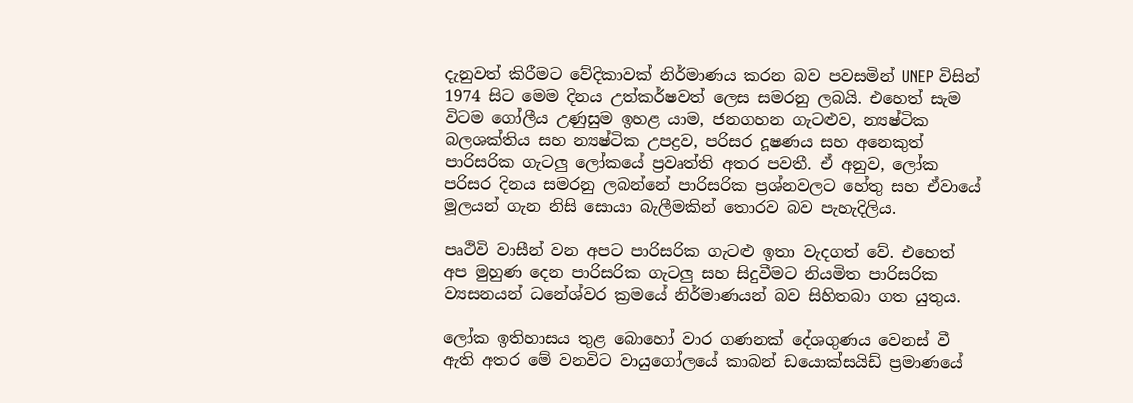දැනුවත් කිරීමට වේදිකාවක් නිර්මාණය කරන බව පවසමින් UNEP විසින් 1974 සිට මෙම දිනය උත්කර්ෂවත් ලෙස සමරනු ලබයි. එහෙත් සැම විටම ගෝලීය උණුසුම ඉහළ යාම, ජනගහන ගැටළුව, න්‍යෂ්ටික බලශක්තිය සහ න්‍යෂ්ටික උපද්‍රව, පරිසර දූෂණය සහ අනෙකුත් පාරිසරික ගැටලු ලෝකයේ ප්‍රවෘත්ති අතර පවතී. ඒ අනුව, ලෝක පරිසර දිනය සමරනු ලබන්නේ පාරිසරික ප්‍රශ්නවලට හේතු සහ ඒවායේ මූලයන් ගැන නිසි සොයා බැලීමකින් තොරව බව පැහැදිලිය.

පෘථිවි වාසීන් වන අපට පාරිසරික ගැටළු ඉතා වැදගත් වේ. එහෙත් අප මුහුණ දෙන පාරිසරික ගැටලු සහ සිදුවීමට නියමිත පාරිසරික ව්‍යසනයන් ධනේශ්වර ක්‍රමයේ නිර්මාණයන් බව සිහිතබා ගත යුතුය.

ලෝක ඉතිහාසය තුළ බොහෝ වාර ගණනක් දේශගුණය වෙනස් වී ඇති අතර මේ වනවිට වායුගෝලයේ කාබන් ඩයොක්සයිඩ් ප්‍රමාණයේ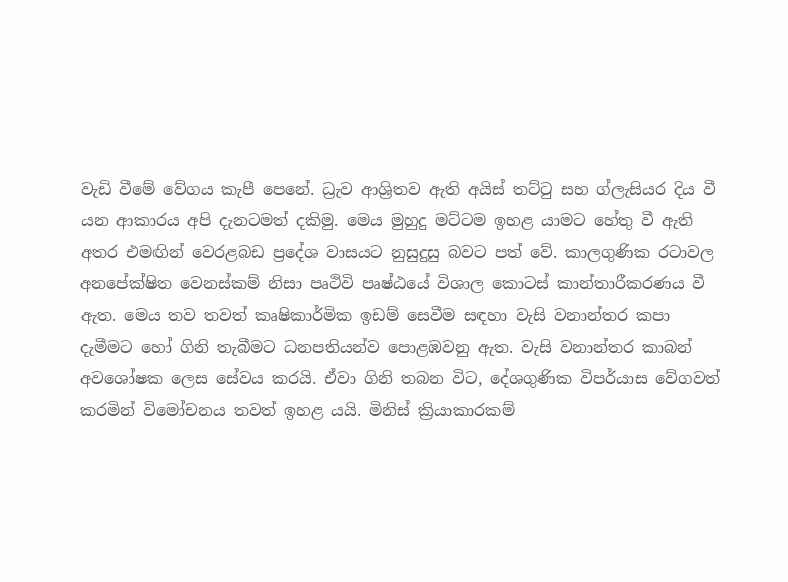වැඩි වීමේ වේගය කැපී පෙනේ. ධ්‍රැව ආශ්‍රිතව ඇති අයිස් තට්ටු සහ ග්ලැසියර දිය වී යන ආකාරය අපි දැනටමත් දකිමු. මෙය මුහුදු මට්ටම ඉහළ යාමට හේතු වී ඇති අතර එමඟින් වෙරළබඩ ප්‍රදේශ වාසයට නුසුදුසු බවට පත් වේ. කාලගුණික රටාවල අනපේක්ෂිත වෙනස්කම් නිසා පෘථිවි පෘෂ්ඨයේ විශාල කොටස් කාන්තාරීකරණය වී ඇත. මෙය තව තවත් කෘෂිකාර්මික ඉඩම් සෙවීම සඳහා වැසි වනාන්තර කපා දැමීමට හෝ ගිනි තැබීමට ධනපතියන්ව පොළඹවනු ඇත. වැසි වනාන්තර කාබන් අවශෝෂක ලෙස සේවය කරයි. ඒවා ගිනි තබන විට, දේශගුණික විපර්යාස වේගවත් කරමින් විමෝචනය තවත් ඉහළ යයි. මිනිස් ක්‍රියාකාරකම්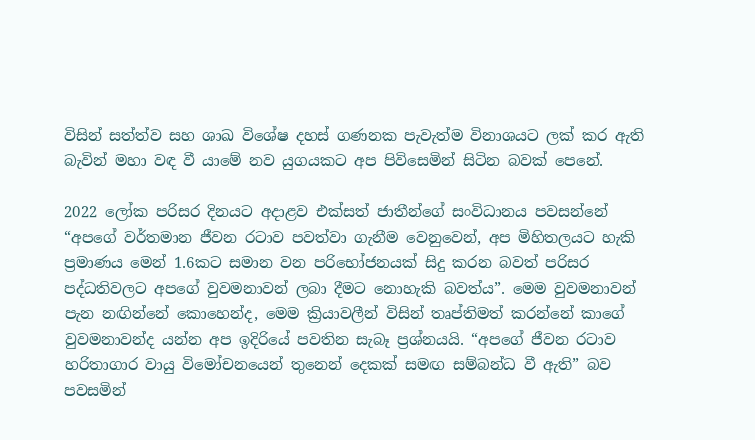විසින් සත්ත්ව සහ ශාඛ විශේෂ දහස් ගණනක පැවැත්ම විනාශයට ලක් කර ඇති බැවින් මහා වඳ වී යාමේ නව යුගයකට අප පිවිසෙමින් සිටින බවක් පෙනේ.

2022 ලෝක පරිසර දිනයට අදාළව එක්සත් ජාතීන්ගේ සංවිධානය පවසන්නේ “අපගේ වර්තමාන ජීවන රටාව පවත්වා ගැනීම වෙනුවෙන්, අප මිහිතලයට හැකි ප්‍රමාණය මෙන් 1.6කට සමාන වන පරිභෝජනයක් සිදු කරන බවත් පරිසර පද්ධතිවලට අපගේ වුවමනාවන් ලබා දීමට නොහැකි බවත්ය”. මෙම වුවමනාවන් පැන නඟින්නේ කොහෙන්ද, මෙම ක්‍රියාවලීන් විසින් තෘප්තිමත් කරන්නේ කාගේ වුවමනාවන්ද යන්න අප ඉදිරියේ පවතින සැබෑ ප්‍රශ්නයයි. “අපගේ ජීවන රටාව හරිතාගාර වායු විමෝචනයෙන් තුනෙන් දෙකක් සමඟ සම්බන්ධ වී ඇති” බව පවසමින්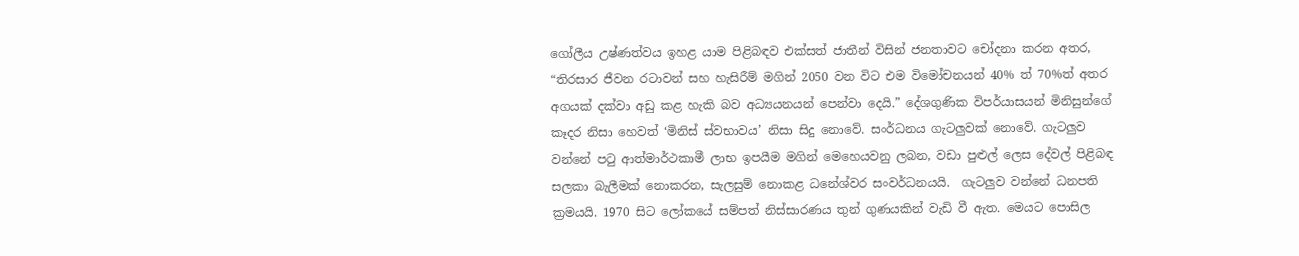ගෝලීය උෂ්ණත්වය ඉහළ යාම පිළිබඳව එක්සත් ජාතීන් විසින් ජනතාවට චෝදනා කරන අතර, “තිරසාර ජීවන රටාවන් සහ හැසිරීම් මගින් 2050 වන විට එම විමෝචනයන් 40% ත් 70%ත් අතර අගයක් දක්වා අඩු කළ හැකි බව අධ්‍යයනයන් පෙන්වා දෙයි.” දේශගුණික විපර්යාසයන් මිනිසුන්ගේ කෑදර නිසා හෙවත් ‘මිනිස් ස්වභාවය’ නිසා සිදු නොවේ. සංර්ධනය ගැටලුවක් නොවේ. ගැටලුව වන්නේ පටු ආත්මාර්ථකාමී ලාභ ඉපයීම මගින් මෙහෙයවනු ලබන, වඩා පුළුල් ලෙස දේවල් පිළිබඳ සලකා බැලීමක් නොකරන, සැලසුම් නොකළ ධනේශ්වර සංවර්ධනයයි.  ගැටලුව වන්නේ ධනපති ක්‍රමයයි. 1970 සිට ලෝකයේ සම්පත් නිස්සාරණය තුන් ගුණයකින් වැඩි වී ඇත. මෙයට පොසිල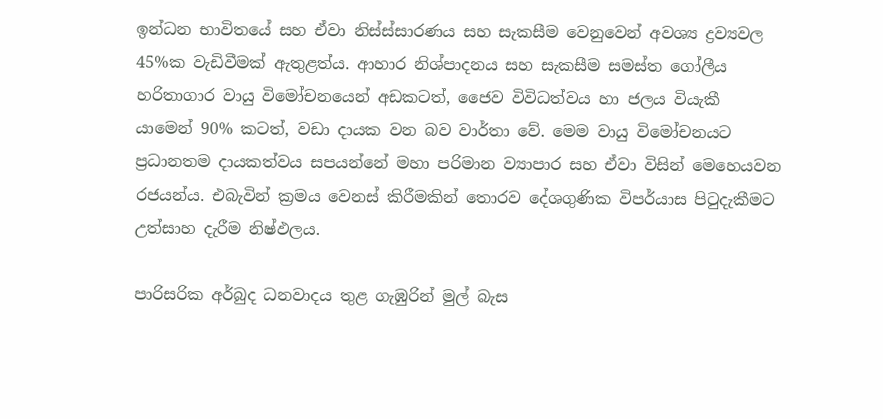ඉන්ධන භාවිතයේ සහ ඒවා නිස්ස්සාරණය සහ සැකසීම වෙනුවෙන් අවශ්‍ය ද්‍රව්‍යවල 45%ක වැඩිවීමක් ඇතුළත්ය. ආහාර නිශ්පාදනය සහ සැකසීම සමස්ත ගෝලීය හරිතාගාර වායු විමෝචනයෙන් අඩකටත්, ජෛව විවිධත්වය හා ජලය වියැකී යාමෙන් 90% කටත්, වඩා දායක වන බව වාර්තා වේ. මෙම වායු විමෝචනයට ප්‍රධානතම දායකත්වය සපයන්නේ මහා පරිමාන ව්‍යාපාර සහ ඒවා විසින් මෙහෙයවන රජයන්ය. එබැවින් ක්‍රමය වෙනස් කිරීමකින් තොරව දේශගුණික විපර්යාස පිටුදැකීමට උත්සාහ දැරීම නිෂ්ඵලය.

පාරිසරික අර්බුද ධනවාදය තුළ ගැඹුරින් මුල් බැස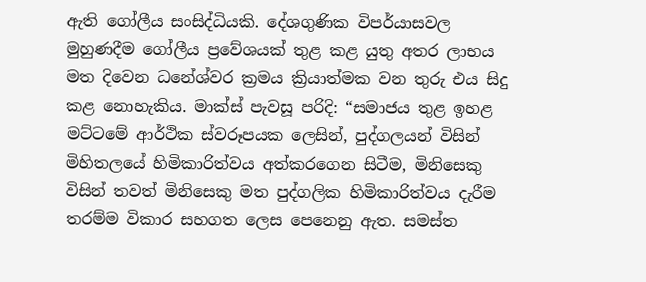ඇති ගෝලීය සංසිද්ධියකි. දේශගුණික විපර්යාසවල මුහුණදීම ගෝලීය ප්‍රවේශයක් තුළ කළ යුතු අතර ලාභය මත දිවෙන ධනේශ්වර ක්‍රමය ක්‍රියාත්මක වන තුරු එය සිදු කළ නොහැකිය. මාක්ස් පැවසූ පරිදි: “සමාජය තුළ ඉහළ මට්ටමේ ආර්ථික ස්වරූපයක ලෙසින්, පුද්ගලයන් විසින් මිහිතලයේ හිමිකාරිත්වය අත්කරගෙන සිටීම, මිනිසෙකු විසින් තවත් මිනිසෙකු මත පුද්ගලික හිමිකාරිත්වය දැරීම තරම්ම විකාර සහගත ලෙස පෙනෙනු ඇත. සමස්ත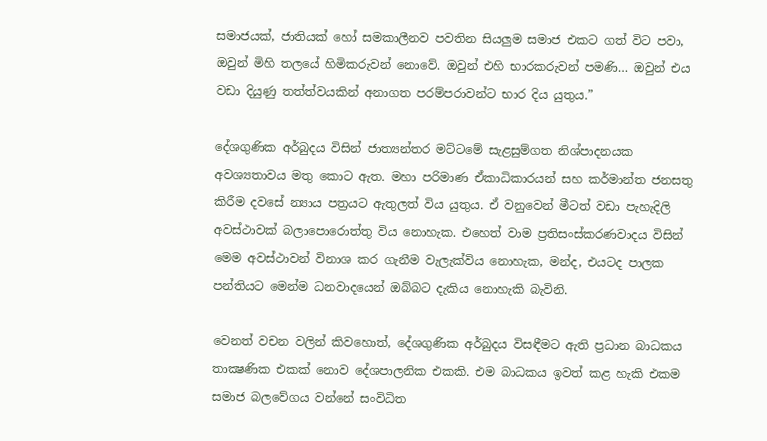සමාජයක්, ජාතියක් හෝ සමකාලීනව පවතින සියලුම සමාජ එකට ගත් විට පවා, ඔවුන් මිහි තලයේ හිමිකරුවන් නොවේ. ඔවුන් එහි භාරකරුවන් පමණි… ඔවුන් එය වඩා දියුණු තත්ත්වයකින් අනාගත පරම්පරාවන්ට භාර දිය යුතුය.”

දේශගුණික අර්බුදය විසින් ජාත්‍යන්තර මට්ටමේ සැළසුම්ගත නිශ්පාදනයක අවශ්‍යතාවය මතු කොට ඇත. මහා පරිමාණ ඒකාධිකාරයන් සහ කර්මාන්ත ජනසතු කිරීම දවසේ න්‍යාය පත්‍රයට ඇතුලත් විය යුතුය. ඒ වනුවෙන් මීටත් වඩා පැහැදිලි අවස්ථාවක් බලාපොරොත්තු විය නොහැක. එහෙත් වාම ප්‍රතිසංස්කරණවාදය විසින් මෙම අවස්ථාවන් විනාශ කර ගැනීම වැලැක්විය නොහැක, මන්ද, එයටද පාලක පන්තියට මෙන්ම ධනවාදයෙන් ඔබ්බට දැකිය නොහැකි බැවිනි.

වෙනත් වචන වලින් කිවහොත්, දේශගුණික අර්බුදය විසඳීමට ඇති ප්‍රධාන බාධකය තාක්‍ෂණික එකක් නොව දේශපාලනික එකකි. එම බාධකය ඉවත් කළ හැකි එකම සමාජ බලවේගය වන්නේ සංවිධිත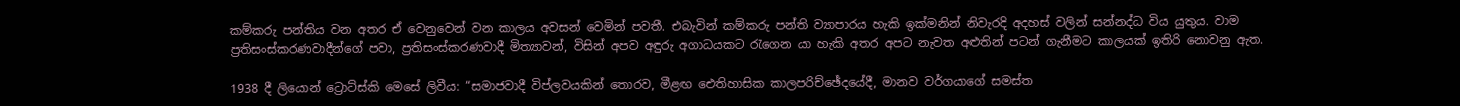කම්කරු පන්තිය වන අතර ඒ වෙනුවෙන් වන කාලය අවසන් වෙමින් පවතී. එබැවින් කම්කරු පන්ති ව්‍යාපාරය හැකි ඉක්මනින් නිවැරදි අදහස් වලින් සන්නද්ධ විය යුතුය. වාම ප්‍රතිසංස්කරණවාදීන්ගේ පවා, ප්‍රතිසංස්කරණවාදී මිත්‍යාවන්, විසින් අපව අඳුරු අගාධයකට රැගෙන යා හැකි අතර අපට නැවත අළුතින් පටන් ගැනීමට කාලයක් ඉතිරි නොවනු ඇත.

1938 දී ලියොන් ට්‍රොට්ස්කි මෙසේ ලිවීය: “සමාජවාදී විප්ලවයකින් තොරව, මීළඟ ඓතිහාසික කාලපරිච්ඡේදයේදී, මානව වර්ගයාගේ සමස්ත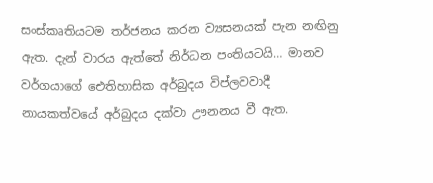සංස්කෘතියටම තර්ජනය කරන ව්‍යසනයක් පැන නඟිනු ඇත. දැන් වාරය ඇත්තේ නිර්ධන පංතියටයි… මානව වර්ගයාගේ ඓතිහාසික අර්බුදය විප්ලවවාදී නායකත්වයේ අර්බුදය දක්වා ඌනනය වී ඇත.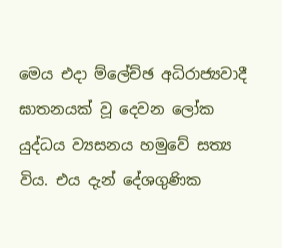මෙය එදා ම්ලේච්ඡ අධිරාජ්‍යවාදී ඝාතනයක් වූ දෙවන ලෝක යුද්ධය ව්‍යසනය හමුවේ සත්‍ය විය. එය දැන් දේශගුණික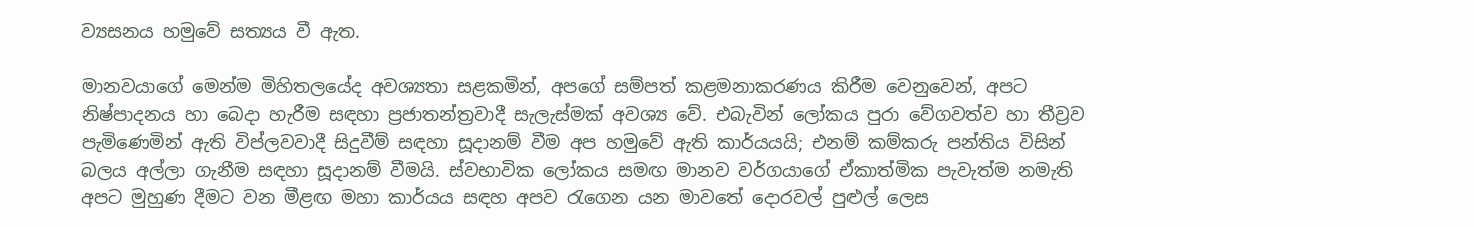ව්‍යසනය හමුවේ සත්‍යය වී ඇත.

මානවයාගේ මෙන්ම මිහිතලයේද අවශ්‍යතා සළකමින්, අපගේ සම්පත් කළමනාකරණය කිරීම වෙනුවෙන්, අපට නිෂ්පාදන‍ය හා බෙදා හැරීම සඳහා ප්‍රජාතන්ත්‍රවාදී සැලැස්මක් අවශ්‍ය වේ. එබැවින් ලෝකය පුරා වේගවත්ව හා තීව්‍රව පැමිණෙමින් ඇති විප්ලවවාදී සිදුවීම් සඳහා සූදානම් වීම අප හමුවේ ඇති කාර්යයයි; එනම් කම්කරු පන්තිය විසින් බලය අල්ලා ගැනීම සඳහා සූදානම් වීම‍යි. ස්වභාවික ලෝකය සමඟ මානව වර්ගයාගේ ඒකාත්මික පැවැත්ම නමැති අපට මුහුණ දීමට වන මීළඟ මහා කාර්යය සඳහ අපව රැගෙන යන මාවතේ දොරවල් පුළුල් ලෙස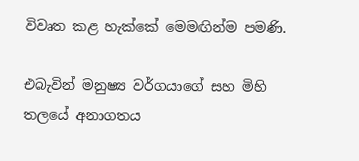විවෘත කළ හැක්කේ මෙමඟින්ම පමණි.

එබැවින් මනුෂ්‍ය වර්ගයාගේ සහ මිහි තලයේ අනාගතය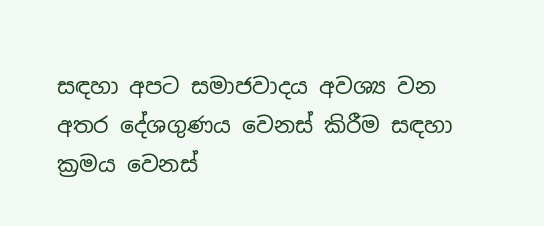සඳහා අපට සමාජවාදය අවශ්‍ය වන අතර දේශගුණය වෙනස් කිරීම සඳහා ක්‍රමය වෙනස්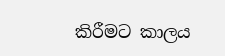කිරීමට කාලය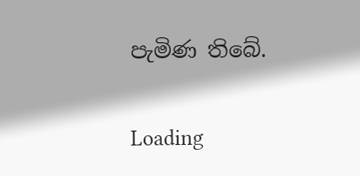පැමිණ තිබේ.

Loading